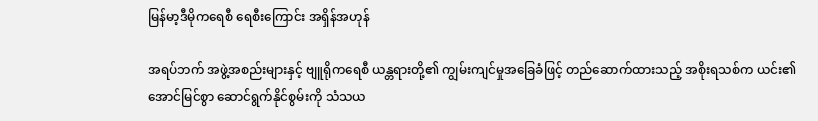မြန်မာ့ဒီမိုကရေစီ ရေစီးကြောင်း အရှိန်အဟုန်

အရပ်ဘက် အဖွဲ့အစည်းများနှင့် ဗျူရိုကရေစီ ယန္တရားတို့၏ ကျွမ်းကျင်မှုအခြေခံဖြင့် တည်ဆောက်ထားသည့် အစိုးရသစ်က ယင်း၏အောင်မြင်စွာ ဆောင်ရွက်နိုင်စွမ်းကို သံသယ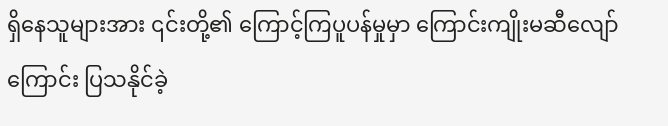ရှိနေသူများအား ၎င်းတို့၏ ကြောင့်ကြပူပန်မှုမှာ ကြောင်းကျိုးမဆီလျော်ကြောင်း ပြသနိုင်ခဲ့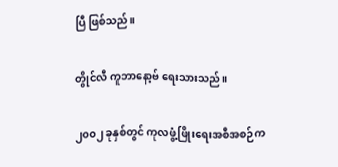ပြီ ဖြစ်သည်။

တွိုင်လီ ကူဘာနော့ဗ် ရေးသားသည်။

၂၀၀၂ ခုနှစ်တွင် ကုလဖွံ့ဖြိုးရေးအစီအစဉ်က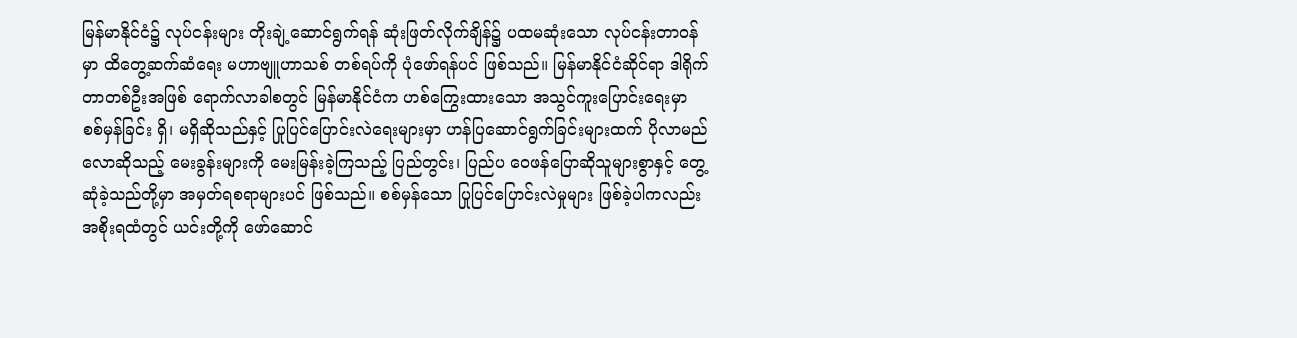မြန်မာနိုင်ငံ၌ လုပ်ငန်းများ တိုးချဲ့ဆောင်ရွက်ရန် ဆုံးဖြတ်လိုက်ချိန်၌ ပထမဆုံးသော လုပ်ငန်းတာဝန်မှာ ထိတွေ့ဆက်ဆံရေး မဟာဗျူဟာသစ် တစ်ရပ်ကို ပုံဖော်ရန်ပင် ဖြစ်သည်။ မြန်မာနိုင်ငံဆိုင်ရာ ဒါရိုက်တာတစ်ဦးအဖြစ် ရောက်လာခါစတွင် မြန်မာနိုင်ငံက ဟစ်ကြွေးထားသော အသွင်ကူးပြောင်းရေးမှာ စစ်မှန်ခြင်း ရှိ၊ မရှိဆိုသည်နှင့် ပြုပြင်ပြောင်းလဲရေးများမှာ ဟန်ပြဆောင်ရွက်ခြင်းများထက် ပိုလာမည်လောဆိုသည့် မေးခွန်းများကို မေးမြန်းခဲ့ကြသည့် ပြည်တွင်း၊ ပြည်ပ ဝေဖန်ပြောဆိုသူများစွာနှင့် တွေ့ဆုံခဲ့သည်တို့မှာ အမှတ်ရစရာများပင် ဖြစ်သည်။ စစ်မှန်သော ပြုပြင်ပြောင်းလဲမှုများ ဖြစ်ခဲ့ပါကလည်း အစိုးရထံတွင် ယင်းတို့ကို ဖော်ဆောင်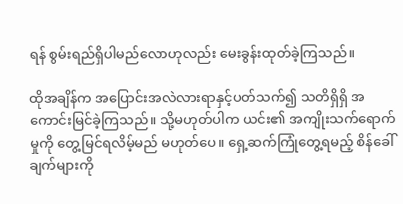ရန် စွမ်းရည်ရှိပါမည်လောဟုလည်း မေးခွန်းထုတ်ခဲ့ကြသည်။

ထိုအချိန်က အပြောင်းအလဲလားရာနှင့်ပတ်သက်၍ သတိရှိရှိ အကောင်းမြင်ခဲ့ကြသည်။ သို့မဟုတ်ပါက ယင်း၏ အကျိုးသက်ရောက်မှုကို တွေ့မြင်ရလိမ့်မည် မဟုတ်ပေ။ ရှေ့ဆက်ကြုံတွေ့ရမည့် စိန်ခေါ်ချက်များကို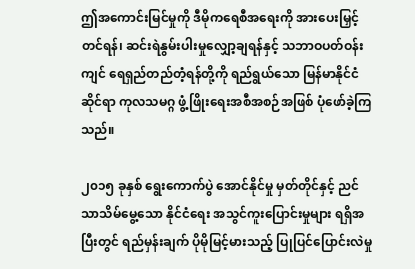ဤအကောင်းမြင်မှုကို ဒီမိုကရေစီအရေးကို အားပေးမြှင့်တင်ရန်၊ ဆင်းရဲနွမ်းပါးမှုလျှော့ချရန်နှင့် သဘာဝပတ်ဝန်းကျင် ရေရှည်တည်တံ့ရန်တို့ကို ရည်ရွယ်သော မြန်မာနိုင်ငံဆိုင်ရာ ကုလသမဂ္ဂ ဖွံ့ဖြိုးရေးအစီအစဉ်အဖြစ် ပုံဖော်ခဲ့ကြသည်။

၂၀၁၅ ခုနှစ် ရွေးကောက်ပွဲ အောင်နိုင်မှု မှတ်တိုင်နှင့် ညင်သာသိမ်မွေ့သော နိုင်ငံရေး အသွင်ကူးပြောင်းမှုများ ရရှိအပြီးတွင် ရည်မှန်းချက် ပိုမိုမြင့်မားသည့် ပြုပြင်ပြောင်းလဲမှု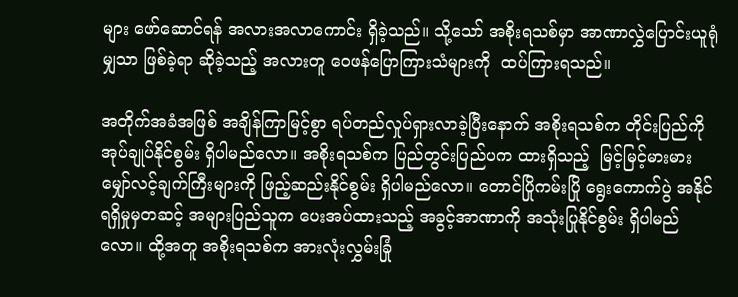များ ဖော်ဆောင်ရန် အလားအလာကောင်း ရှိခဲ့သည်။ သို့သော် အစိုးရသစ်မှာ အာဏာလွှဲပြောင်းယူရုံမျှသာ ဖြစ်ခဲ့ရာ ဆိုခဲ့သည့် အလားတူ ဝေဖန်ပြောကြားသံများကို  ထပ်ကြားရသည်။

အတိုက်အခံအဖြစ် အချိန်ကြာမြင့်စွာ ရပ်တည်လှုပ်ရှားလာခဲ့ပြီးနောက် အစိုးရသစ်က တိုင်းပြည်ကို အုပ်ချုပ်နိုင်စွမ်း ရှိပါမည်လော။ အစိုးရသစ်က ပြည်တွင်းပြည်ပက ထားရှိသည့်  မြင့်မြင့်မားမား မျှော်လင့်ချက်ကြီးများကို ဖြည့်ဆည်းနိုင်စွမ်း ရှိပါမည်လော။ တောင်ပြိုကမ်းပြို ရွေးကောက်ပွဲ အနိုင်ရရှိမှုမှတဆင့် အများပြည်သူက ပေးအပ်ထားသည့် အခွင့်အာဏာကို အသုံးပြုနိုင်စွမ်း ရှိပါမည်လော။ ထို့အတူ အစိုးရသစ်က အားလုံးလွှမ်းခြုံ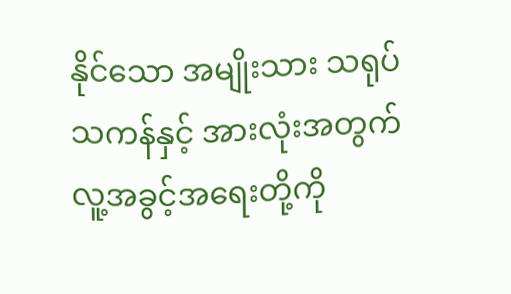နိုင်သော အမျိုးသား သရုပ်သကန်နှင့် အားလုံးအတွက် လူ့အခွင့်အရေးတို့ကို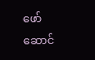ဖော်ဆောင်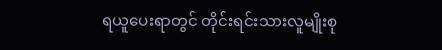ရယူပေးရာတွင် တိုင်းရင်းသားလူမျိုးစု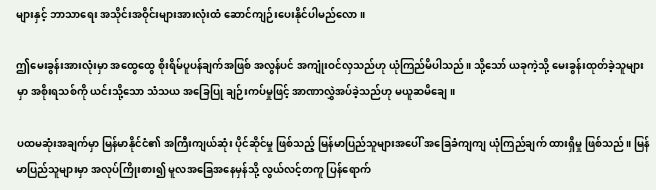များနှင့် ဘာသာရေး အသိုင်းအဝိုင်းများအားလုံးထံ ဆောင်ကျဉ်းပေးနိုင်ပါမည်လော။

ဤမေးခွန်းအားလုံးမှာ အထွေထွေ စိုးရိမ်ပူပန်ချက်အဖြစ် အလွန်ပင် အကျုံးဝင်လှသည်ဟု ယုံကြည်မိပါသည်။ သို့သော် ယခုကဲ့သို့ မေးခွန်းထုတ်ခဲ့သူများမှာ အစိုးရသစ်ကို ယင်းသို့သော သံသယ အခြေပြု ချဉ်းကပ်မှုဖြင့် အာဏာလွှဲအပ်ခဲ့သည်ဟု မယူဆမိချေ။

ပထမဆုံးအချက်မှာ မြန်မာနိုင်ငံ၏ အကြီးကျယ်ဆုံး ပိုင်ဆိုင်မှု ဖြစ်သည့် မြန်မာပြည်သူများအပေါ် အခြေခံကျကျ ယုံကြည်ချက် ထားရှိမှု ဖြစ်သည်။ မြန်မာပြည်သူများမှာ အလုပ်ကြိုးစား၍ မူလအခြေအနေမှန်သို့ လွယ်လင့်တကူ ပြန်ရောက်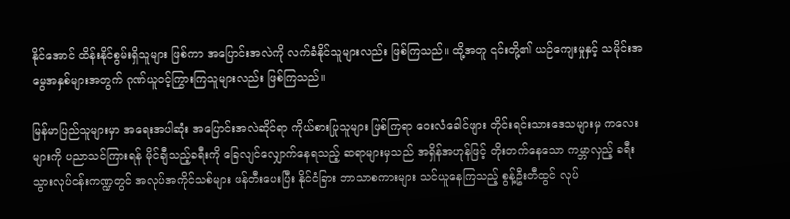နိုင်အောင် ထိန်းနိုင်စွမ်းရှိသူများ ဖြစ်ကာ အပြောင်းအလဲကို လက်ခံနိုင်သူများလည်း ဖြစ်ကြသည်။ ထို့အတူ ၎င်းတို့၏ ယဉ်ကျေးမှုနှင့် သမိုင်းအမွေအနှစ်များအတွက် ဂုဏ်ယူဝင့်ကြွားကြသူများလည်း ဖြစ်ကြသည်။

မြန်မာပြည်သူများမှာ အရေးအပါဆုံး အပြောင်းအလဲဆိုင်ရာ ကိုယ်စားပြုသူများ ဖြစ်ကြရာ ဝေးလံခေါင်ဖျား တိုင်းရင်းသားဒေသများမှ ကလေးများကို ပညာသင်ကြားရန် မိုင်ချီသည့်ခရီးကို ခြေလျင်လျှောက်နေရသည့် ဆရာများမှသည် အရှိန်အဟုန်ဖြင့် တိုးတက်နေသော ကမ္ဘာလှည့် ခရီးသွားလုပ်ငန်းကဏ္ဍတွင် အလုပ်အကိုင်သစ်များ ဖန်တီးပေးပြီး နိုင်ငံခြား ဘာသာစကားများ သင်ယူနေကြသည့် စွန့်ဦးတီထွင် လုပ်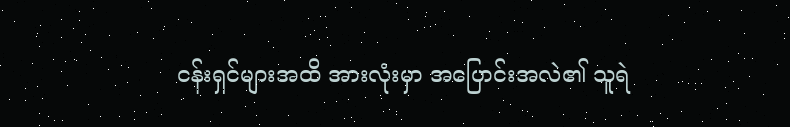ငန်းရှင်များအထိ အားလုံးမှာ အပြောင်းအလဲ၏ သူရဲ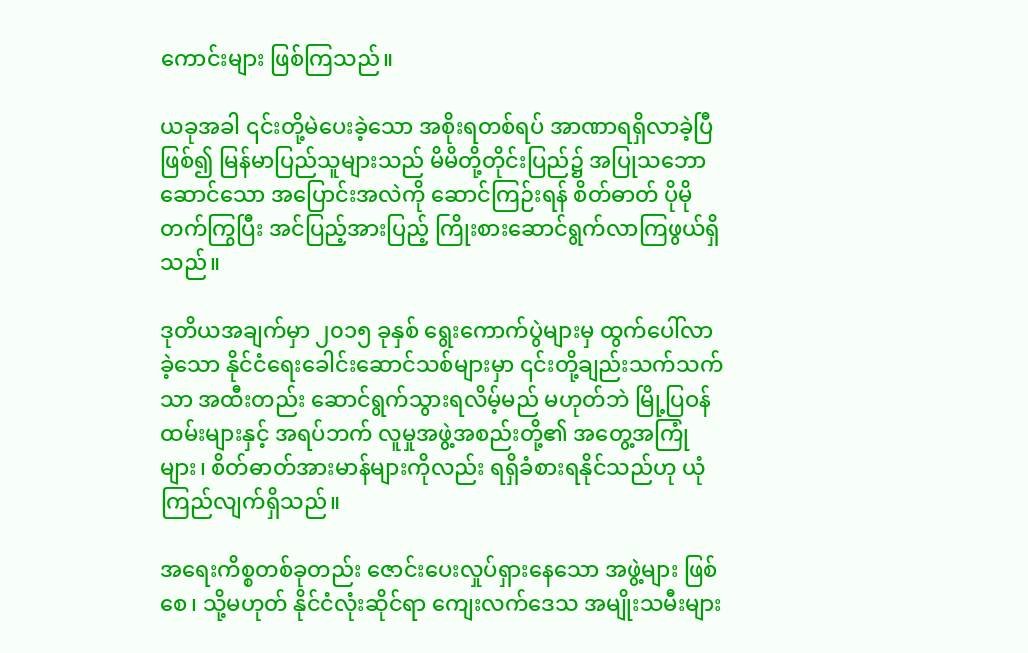ကောင်းများ ဖြစ်ကြသည်။

ယခုအခါ ၎င်းတို့မဲပေးခဲ့သော အစိုးရတစ်ရပ် အာဏာရရှိလာခဲ့ပြီဖြစ်၍ မြန်မာပြည်သူများသည် မိမိတို့တိုင်းပြည်၌ အပြုသဘောဆောင်သော အပြောင်းအလဲကို ဆောင်ကြဉ်းရန် စိတ်ဓာတ် ပိုမိုတက်ကြွပြီး အင်ပြည့်အားပြည့် ကြိုးစားဆောင်ရွက်လာကြဖွယ်ရှိသည်။

ဒုတိယအချက်မှာ ၂၀၁၅ ခုနှစ် ရွေးကောက်ပွဲများမှ ထွက်ပေါ်လာခဲ့သော နိုင်ငံရေးခေါင်းဆောင်သစ်များမှာ ၎င်းတို့ချည်းသက်သက်သာ အထီးတည်း ဆောင်ရွက်သွားရလိမ့်မည် မဟုတ်ဘဲ မြို့ပြဝန်ထမ်းများနှင့် အရပ်ဘက် လူမှုအဖွဲ့အစည်းတို့၏ အတွေ့အကြုံများ၊ စိတ်ဓာတ်အားမာန်များကိုလည်း ရရှိခံစားရနိုင်သည်ဟု ယုံကြည်လျက်ရှိသည်။

အရေးကိစ္စတစ်ခုတည်း ဇောင်းပေးလှုပ်ရှားနေသော အဖွဲ့များ ဖြစ်စေ၊ သို့မဟုတ် နိုင်ငံလုံးဆိုင်ရာ ကျေးလက်ဒေသ အမျိုးသမီးများ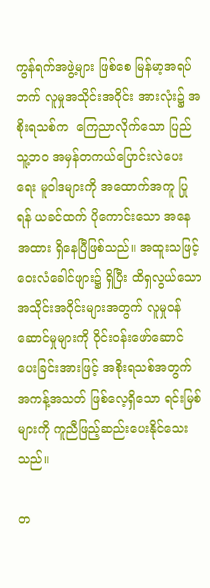ကွန်ရက်အဖွဲ့များ ဖြစ်စေ မြန်မာ့အရပ်ဘက် လူမှုအသိုင်းအဝိုင်း အားလုံး၌ အစိုးရသစ်က  ကြေညာလိုက်သော ပြည်သူ့ဘဝ အမှန်တကယ်ပြောင်းလဲပေးရေး မူဝါဒများကို အထောက်အကူ ပြုရန် ယခင်ထက် ပိုကောင်းသော အနေအထား ရှိနေပြီဖြစ်သည်။ အထူးသဖြင့် ဝေးလံခေါင်ဖျား၌ ရှိပြီး ထိရှလွယ်သော အသိုင်းအဝိုင်းများအတွက် လူမှုဝန်ဆောင်မှုများကို ဝိုင်းဝန်းဖော်ဆောင်ပေးခြင်းအားဖြင့် အစိုးရသစ်အတွက် အကန့်အသတ် ဖြစ်လေ့ရှိသော ရင်းမြစ်များကို ကူညီဖြည့်ဆည်းပေးနိုင်သေးသည်။

တ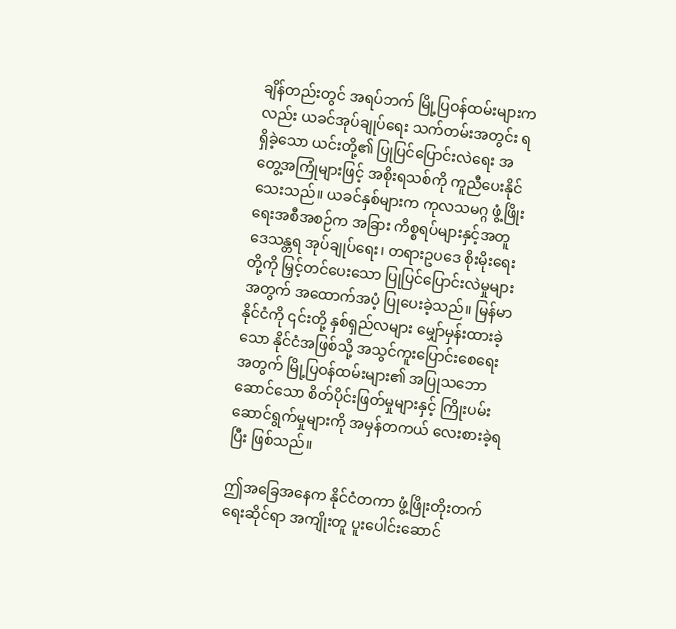ချိန်တည်းတွင် အရပ်ဘက် မြို့ပြဝန်ထမ်းများကလည်း ယခင်အုပ်ချုပ်ရေး သက်တမ်းအတွင်း ရရှိခဲ့သော ယင်းတို့၏ ပြုပြင်ပြောင်းလဲရေး အတွေ့အကြုံများဖြင့် အစိုးရသစ်ကို ကူညီပေးနိုင်သေးသည်။ ယခင်နှစ်များက ကုလသမဂ္ဂ ဖွံ့ဖြိုးရေးအစီအစဉ်က အခြား ကိစ္စရပ်များနှင့်အတူ ဒေသန္တရ အုပ်ချုပ်ရေး၊ တရားဥပဒေ စိုးမိုးရေးတို့ကို မြှင့်တင်ပေးသော ပြုပြင်ပြောင်းလဲမှုများအတွက် အထောက်အပံ့ ပြုပေးခဲ့သည်။ မြန်မာနိုင်ငံကို ၎င်းတို့ နှစ်ရှည်လများ မျှော်မှန်းထားခဲ့သော နိုင်ငံအဖြစ်သို့ အသွင်ကူးပြောင်းစေရေးအတွက် မြို့ပြဝန်ထမ်းများ၏ အပြုသဘောဆောင်သော စိတ်ပိုင်းဖြတ်မှုများနှင့် ကြိုးပမ်းဆောင်ရွက်မှုများကို အမှန်တကယ် လေးစားခဲ့ရပြီး ဖြစ်သည်။

ဤအခြေအနေက နိုင်ငံတကာ ဖွံ့ဖြိုးတိုးတက်ရေးဆိုင်ရာ အကျိုးတူ ပူးပေါင်းဆောင်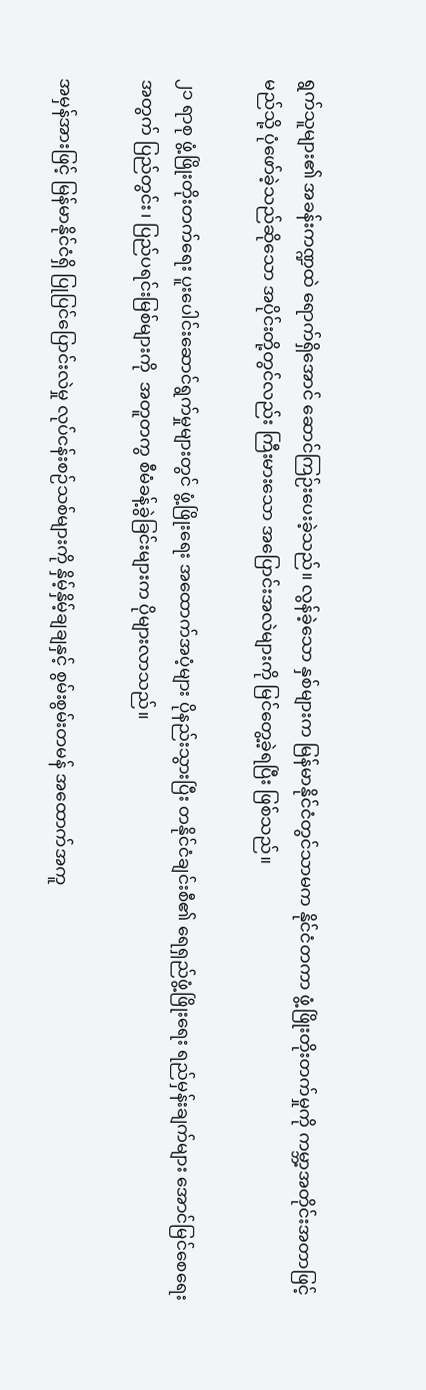ရွက်သူများ၏ အခန်းကဏ္ဍထဲ ရောက်ရှိအောင် ဆောင်ကြဉ်းပေးခဲ့သည်။ လွန်ခဲ့သော နှစ်များက မြန်မာနိုင်ငံတွင်သာမက နိုင်ငံတကာ ဖွံ့ဖြိုးတိုးတက်မှုကို ကမ္ဘာ့အတိုင်းအတာဖြင့် မည်သို့ ပုံဖော်ခဲ့သည်ဆိုသော အပိုင်းတို့တွင်လည်း ကြီးမားသော အပြောင်းအလဲများကို မြင်တွေ့ခဲ့ရပြီး ဖြစ်သည်။

၂၁ ရာစု ဖွံ့ဖြိုးတိုးတက်ရေး ပူးပေါင်းဆောင်ရွက်မှုများတွင် ဖွံ့ဖြိုးရေး အထောက်အပံ့များ ပိုနည်းသွားပြီး တနိုင်ငံချင်းစီ၏ ရေရှည်ဖွံ့ဖြိုးရေး ရည်မှန်းချက်များ အောင်မြင်စေရေးအတွက် ပြည်တွင်း၊ ပြည်ပရင်းမြစ်များကို  အတူတကွ စီမံခန့်ခွဲခြင်းများက ပိုများလာသည်။

အမှန်အားဖြင့် မြန်မာနိုင်ငံရှိ ပြုပြင်ပြောင်းလဲမှု လုပ်ငန်းစဉ်သစ်များကို နှိမ့်နှိမ့်ချချနှင့် စွမ်းစွမ်းတမန် အထောက်အကူ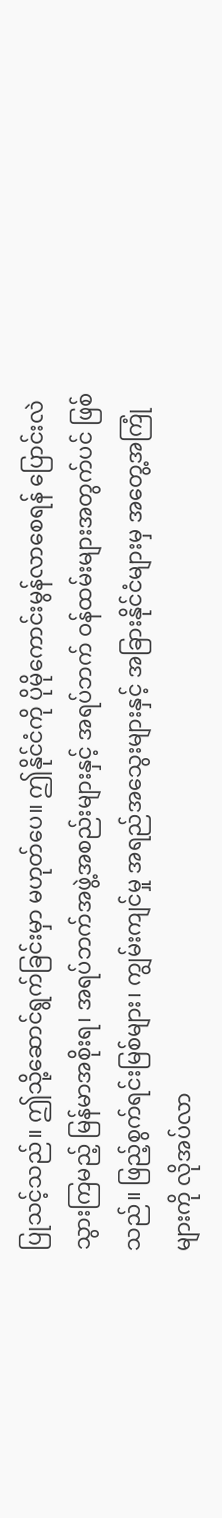ပြုသင့်သည်။ ဤသို့ဆောင်ရွက်ခြင်းမှာ မဟုတ်ပေ။ ဤနိုင်ငံကို ပိုမိုကောင်းမွန်လာစေရန် ပြောင်းလဲသွားကြမည့် မြန်မာအစိုးရ၊ အရပ်ဘက်အဖွဲ့အစည်းများနှင့် အရပ်ဘက် ဝန်ထမ်းများအတွက်ပင် ဖြစ်သည်။ ဖြည့်စွက်ရင်းမြစ်များ၊ ကျွမ်းကျင်မှု အရည်အသွေးများနှင့် အခြားနိုင်ငံများမှ အတွေ့အကြုံများကို လိုအပ်လာ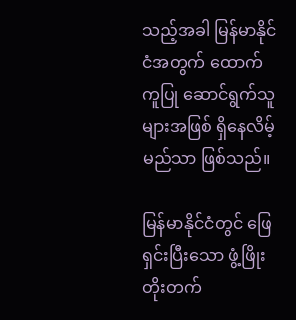သည့်အခါ မြန်မာနိုင်ငံအတွက် ထောက်ကူပြု ဆောင်ရွက်သူများအဖြစ် ရှိနေလိမ့်မည်သာ ဖြစ်သည်။

မြန်မာနိုင်ငံတွင် ဖြေရှင်းပြီးသော ဖွံ့ဖြိုးတိုးတက်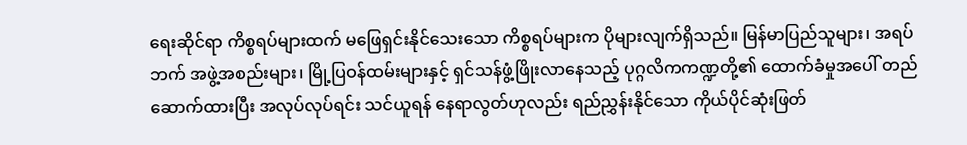ရေးဆိုင်ရာ ကိစ္စရပ်များထက် မဖြေရှင်းနိုင်သေးသော ကိစ္စရပ်များက ပိုများလျက်ရှိသည်။ မြန်မာပြည်သူများ၊ အရပ်ဘက် အဖွဲ့အစည်းများ၊ မြို့ပြဝန်ထမ်းများနှင့် ရှင်သန်ဖွံ့ဖြိုးလာနေသည့် ပုဂ္ဂလိကကဏ္ဍတို့၏ ထောက်ခံမှုအပေါ် တည်ဆောက်ထားပြီး အလုပ်လုပ်ရင်း သင်ယူရန် နေရာလွတ်ဟုလည်း ရည်ညွှန်းနိုင်သော ကိုယ်ပိုင်ဆုံးဖြတ်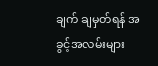ချက် ချမှတ်ရန် အခွင့်အလမ်းများ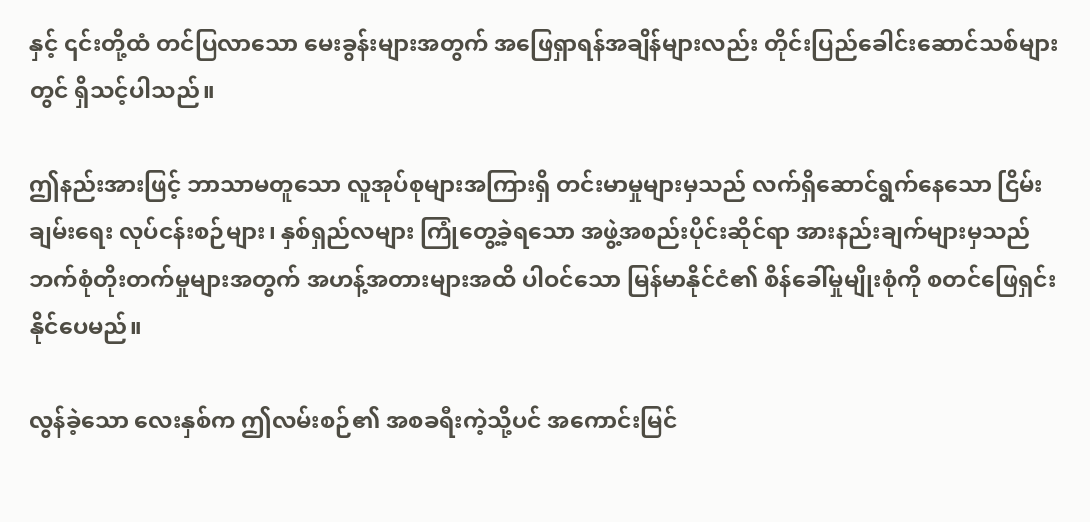နှင့် ၎င်းတို့ထံ တင်ပြလာသော မေးခွန်းများအတွက် အဖြေရှာရန်အချိန်များလည်း တိုင်းပြည်ခေါင်းဆောင်သစ်များတွင် ရှိသင့်ပါသည်။

ဤနည်းအားဖြင့် ဘာသာမတူသော လူအုပ်စုများအကြားရှိ တင်းမာမှုများမှသည် လက်ရှိဆောင်ရွက်နေသော ငြိမ်းချမ်းရေး လုပ်ငန်းစဉ်များ၊ နှစ်ရှည်လများ ကြုံတွေ့ခဲ့ရသော အဖွဲ့အစည်းပိုင်းဆိုင်ရာ အားနည်းချက်များမှသည် ဘက်စုံတိုးတက်မှုများအတွက် အဟန့်အတားများအထိ ပါဝင်သော မြန်မာနိုင်ငံ၏ စိန်ခေါ်မှုမျိုးစုံကို စတင်ဖြေရှင်းနိုင်ပေမည်။

လွန်ခဲ့သော လေးနှစ်က ဤလမ်းစဉ်၏ အစခရီးကဲ့သို့ပင် အကောင်းမြင်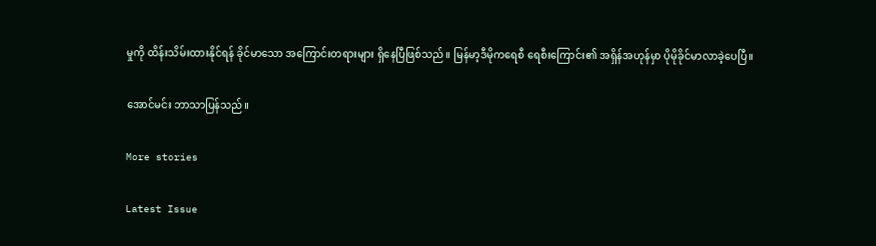မှုကို ထိန်းသိမ်းထားနိုင်ရန် ခိုင်မာသော အကြောင်းတရားများ ရှိနေပြီဖြစ်သည်။ မြန်မာ့ဒီမိုကရေစီ ရေစီးကြောင်း၏ အရှိန်အဟုန်မှာ ပိုမိုခိုင်မာလာခဲ့ပေပြီ။

အောင်မင်း ဘာသာပြန်သည်။

More stories

Latest Issue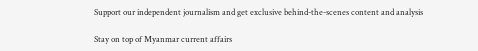Support our independent journalism and get exclusive behind-the-scenes content and analysis

Stay on top of Myanmar current affairs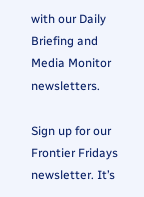with our Daily Briefing and Media Monitor newsletters.

Sign up for our Frontier Fridays newsletter. It’s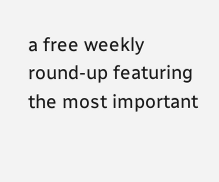a free weekly round-up featuring the most important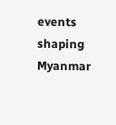events shaping Myanmar